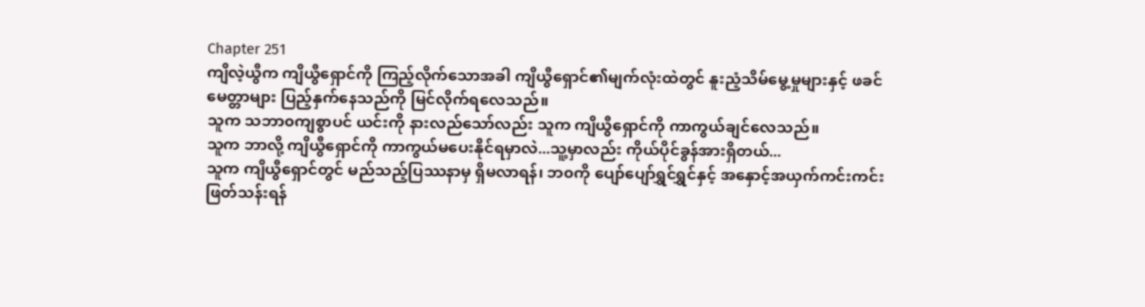Chapter 251
ကျိလဲ့ယွီက ကျိယွီရှောင်ကို ကြည့်လိုက်သောအခါ ကျိယွီရှောင်၏မျက်လုံးထဲတွင် နူးညံ့သိမ်မွေ့မှုများနှင့် ဖခင်မေတ္တာများ ပြည့်နှက်နေသည်ကို မြင်လိုက်ရလေသည်။
သူက သဘာ၀ကျစွာပင် ယင်းကို နားလည်သော်လည်း သူက ကျိယွီရှောင်ကို ကာကွယ်ချင်လေသည်။
သူက ဘာလို့ ကျိယွီရှောင်ကို ကာကွယ်မပေးနိုင်ရမှာလဲ...သူ့မှာလည်း ကိုယ်ပိုင်ခွန်အားရှိတယ်...
သူက ကျိယွီရှောင်တွင် မည်သည့်ပြဿနာမှ ရှိမလာရန်၊ ဘ၀ကို ပျော်ပျော်ရွှင်ရွှင်နှင့် အနှောင့်အယှက်ကင်းကင်း ဖြတ်သန်းရန်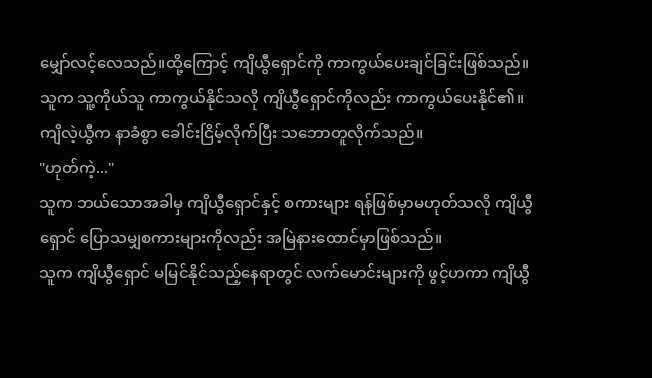မျှော်လင့်လေသည်။ထို့ကြောင့် ကျိယွီရှောင်ကို ကာကွယ်ပေးချင်ခြင်းဖြစ်သည်။
သူက သူ့ကိုယ်သူ ကာကွယ်နိုင်သလို ကျိယွီရှောင်ကိုလည်း ကာကွယ်ပေးနိုင်၏။
ကျိလဲ့ယွီက နာခံစွာ ခေါင်းငြိမ့်လိုက်ပြီး သဘောတူလိုက်သည်။
"ဟုတ်ကဲ့..."
သူက ဘယ်သောအခါမှ ကျိယွီရှောင်နှင့် စကားများ ရန်ဖြစ်မှာမဟုတ်သလို ကျိယွီရှောင် ပြောသမျှစကားများကိုလည်း အမြဲနားထောင်မှာဖြစ်သည်။
သူက ကျိယွီရှောင် မမြင်နိုင်သည့်နေရာတွင် လက်မောင်းများကို ဖွင့်ဟကာ ကျိယွီ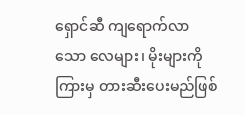ရှောင်ဆီ ကျရောက်လာသော လေများ၊ မိုးများကို ကြားမှ တားဆီးပေးမည်ဖြစ်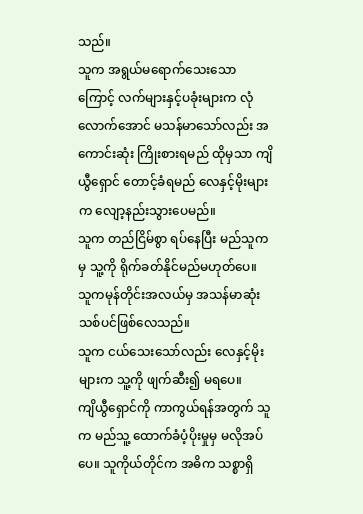သည်။
သူက အရွယ်မရောက်သေးသောကြောင့် လက်များနှင့်ပခုံးများက လုံလောက်အောင် မသန်မာသော်လည်း အကောင်းဆုံး ကြိုးစားရမည် ထိုမှသာ ကျိယွီရှောင် တောင့်ခံရမည် လေနှင့်မိုးများက လျော့နည်းသွားပေမည်။
သူက တည်ငြိမ်စွာ ရပ်နေပြီး မည်သူကမှ သူ့ကို ရိုက်ခတ်နိုင်မည်မဟုတ်ပေ။ သူကမုန်တိုင်းအလယ်မှ အသန်မာဆုံးသစ်ပင်ဖြစ်လေသည်။
သူက ငယ်သေးသော်လည်း လေနှင့်မိုးများက သူ့ကို ဖျက်ဆီး၍ မရပေ။
ကျိယွီရှောင်ကို ကာကွယ်ရန်အတွက် သူက မည်သူ့ ထောက်ခံပံ့ပိုးမှုမှ မလိုအပ်ပေ။ သူကိုယ်တိုင်က အဓိက သစ္စာရှိ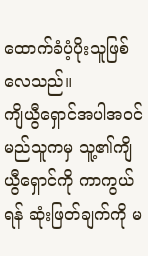ထောက်ခံပံ့ပိုးသူဖြစ်လေသည်။
ကျိယွီရှောင်အပါအ၀င် မည်သူကမှ သူ့၏ကျိယွီရှောင်ကို ကာကွယ်ရန် ဆုံးဖြတ်ချက်ကို မ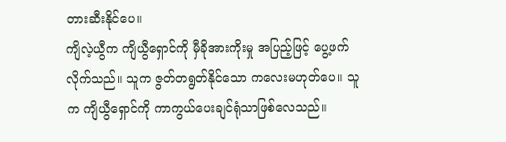တားဆီးနိုင်ပေ။
ကျိလဲ့ယွီက ကျိယွီရှောင်ကို မှီခိုအားကိုးမှု အပြည့်ဖြင့် ပွေ့ဖက်လိုက်သည်။ သူက ဇွတ်တရွတ်နိုင်သော ကလေးမဟုတ်ပေ။ သူက ကျိယွီရှောင်ကို ကာကွယ်ပေးချင်ရုံသာဖြစ်လေသည်။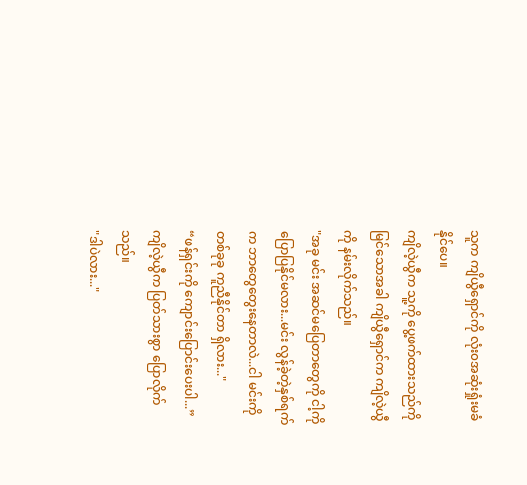သူက ကျိယွီရှောင်ကို လုံး၀အဆုံးရှုံးမခံနိုင်ပေ။
ကျိလဲ့ယွီက သူ့ကို ပွေ့ဖက်ထားသည်ကို မြင်သောအခါ ကျိယွီရှောင်က ကျိလဲ့ယွီကို နမ်းလိုက်သည်။
"အခု မင်း အဆင်မပြေတာတွေကို ငါ့ကို ပြောပြနိုင်မလား...မင်း လွန်ခဲ့တဲ့နှစ်ရက်က ဘာတွေတွေးနေတာလဲ...ငါ မင်းကို တစ်ခုခု ကူညီနိုင်တာ ရှိလား..."
“ဖန်ရှင်းကို ကျောင်းပြောင်းပေးပါ...”
ကျိလဲ့ယွီက ပြတ်သားစွာ ပြောလိုက်သည်။
"ဒါပဲလား..."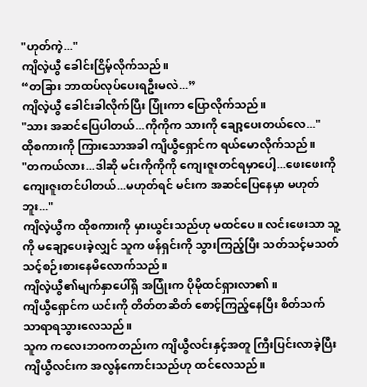"ဟုတ်ကဲ့..."
ကျိလဲ့ယွီ ခေါင်းငြိမ့်လိုက်သည်။
“တခြား ဘာထပ်လုပ်ပေးရဦးမလဲ...”
ကျိလဲ့ယွီ ခေါင်းခါလိုက်ပြီး ပြုံးကာ ပြောလိုက်သည်။
"သား အဆင်ပြေပါတယ်...ကိုကိုက သားကို ချော့ပေးတယ်လေ..."
ထိုစကားကို ကြားသောအခါ ကျိယွီရှောင်က ရယ်မောလိုက်သည်။
"တကယ်လား...ဒါဆို မင်းကိုကိုကို ကျေးဇူးတင်ရမှာပေါ့...ဖေးဖေးကို ကျေးဇူးတင်ပါတယ်...မဟုတ်ရင် မင်းက အဆင်ပြေနေမှာ မဟုတ်ဘူး..."
ကျိလဲ့ယွီက ထိုစကားကို မှားယွင်းသည်ဟု မထင်ပေ။ လင်းဖေးသာ သူ့ကို မချော့ပေးခဲ့လျှင် သူက ဖန်ရှင်းကို သွားကြည့်ပြီး သတ်သင့်မသတ်သင့်စဉ်းစားနေမိလောက်သည်။
ကျိလဲ့ယွီ၏မျက်နှာပေါ်ရှိ အပြုံးက ပိုမိုထင်ရှားလာ၏။
ကျိယွီရှောင်က ယင်းကို တိတ်တဆိတ် စောင့်ကြည့်နေပြီး စိတ်သက်သာရာရသွားလေသည်။
သူက ကလေးဘ၀ကတည်းက ကျိယွီလင်းနှင့်အတူ ကြီးပြင်းလာခဲ့ပြီး ကျိယွီလင်းက အလွန်ကောင်းသည်ဟု ထင်လေသည်။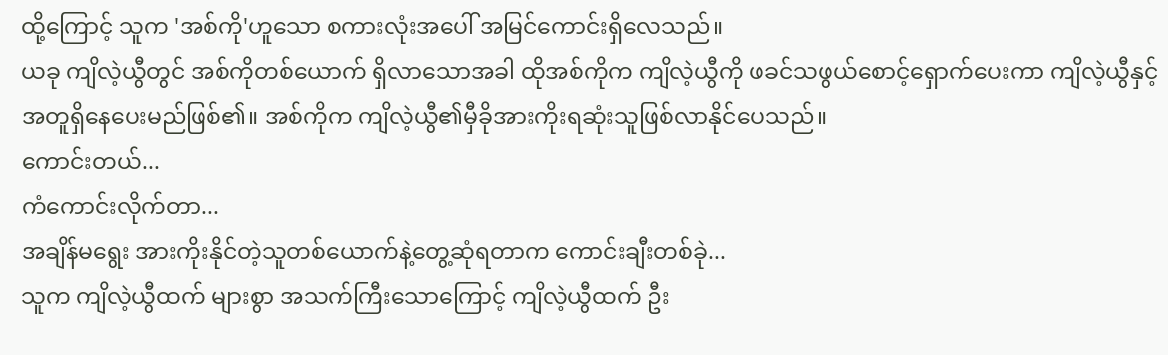ထို့ကြောင့် သူက 'အစ်ကို'ဟူသော စကားလုံးအပေါ် အမြင်ကောင်းရှိလေသည်။
ယခု ကျိလဲ့ယွီတွင် အစ်ကိုတစ်ယောက် ရှိလာသောအခါ ထိုအစ်ကိုက ကျိလဲ့ယွီကို ဖခင်သဖွယ်စောင့်ရှောက်ပေးကာ ကျိလဲ့ယွီနှင့်အတူရှိနေပေးမည်ဖြစ်၏။ အစ်ကိုက ကျိလဲ့ယွီ၏မှီခိုအားကိုးရဆုံးသူဖြစ်လာနိုင်ပေသည်။
ကောင်းတယ်...
ကံကောင်းလိုက်တာ...
အချိန်မရွေး အားကိုးနိုင်တဲ့သူတစ်ယောက်နဲ့တွေ့ဆုံရတာက ကောင်းချီးတစ်ခုဲ...
သူက ကျိလဲ့ယွီထက် များစွာ အသက်ကြီးသောကြောင့် ကျိလဲ့ယွီထက် ဦး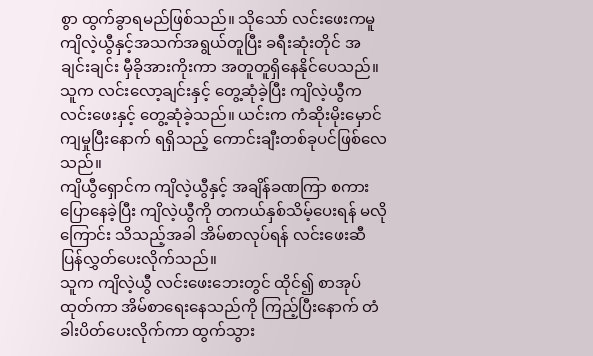စွာ ထွက်ခွာရမည်ဖြစ်သည်။ သိုသော် လင်းဖေးကမူ ကျိလဲ့ယွီနှင့်အသက်အရွယ်တူပြီး ခရီးဆုံးတိုင် အချင်းချင်း မှီခိုအားကိုးကာ အတူတူရှိနေနိုင်ပေသည်။
သူက လင်းလော့ချင်းနှင့် တွေ့ဆုံခဲ့ပြီး ကျိလဲ့ယွီက လင်းဖေးနှင့် တွေ့ဆုံခဲ့သည်။ ယင်းက ကံဆိုးမိုးမှောင်ကျမှုပြီးနောက် ရရှိသည့် ကောင်းချီးတစ်ခုပင်ဖြစ်လေသည်။
ကျိယွီရှောင်က ကျိလဲ့ယွီနှင့် အချိန်ခဏကြာ စကားပြောနေခဲ့ပြီး ကျိလဲ့ယွီကို တကယ်နှစ်သိမ့်ပေးရန် မလိုကြောင်း သိသည့်အခါ အိမ်စာလုပ်ရန် လင်းဖေးဆီ ပြန်လွှတ်ပေးလိုက်သည်။
သူက ကျိလဲ့ယွီ လင်းဖေးဘေးတွင် ထိုင်၍ စာအုပ်ထုတ်ကာ အိမ်စာရေးနေသည်ကို ကြည့်ပြီးနောက် တံခါးပိတ်ပေးလိုက်ကာ ထွက်သွား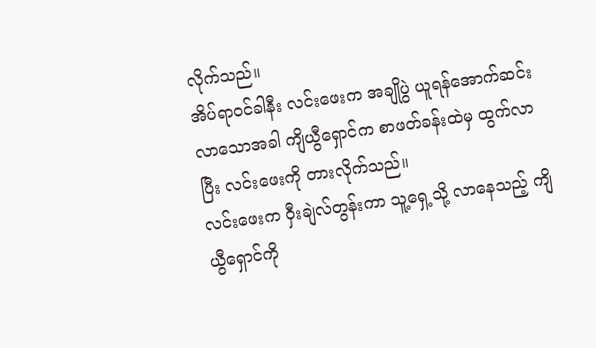လိုက်သည်။
အိပ်ရာ၀င်ခါနီး လင်းဖေးက အချိုပွဲ ယူရန်အောက်ဆင်းလာသောအခါ ကျိယွီရှောင်က စာဖတ်ခန်းထဲမှ ထွက်လာပြီး လင်းဖေးကို တားလိုက်သည်။
လင်းဖေးက ဝှီးချဲလ်တွန်းကာ သူ့ရှေ့သို့ လာနေသည့် ကျိယွီရှောင်ကို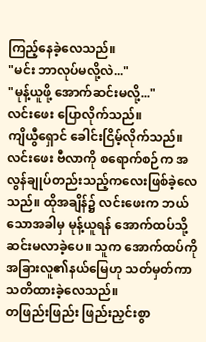ကြည့်နေခဲ့လေသည်။
"မင်း ဘာလုပ်မလို့လဲ..."
"မုန့်ယူဖို့ အောက်ဆင်းမလို့..."
လင်းဖေး ပြောလိုက်သည်။
ကျိယွီရှောင် ခေါင်းငြိမ့်လိုက်သည်။
လင်းဖေး ဗီလာကို စရောက်စဉ်က အလွန်ချုပ်တည်းသည့်ကလေးဖြစ်ခဲ့လေသည်။ ထိုအချိန်၌ လင်းဖေးက ဘယ်သောအခါမှ မုန့်ယူရန် အောက်ထပ်သို့ ဆင်းမလာခဲ့ပေ။ သူက အောက်ထပ်ကို အခြားလူ၏နယ်မြေဟု သတ်မှတ်ကာ သတိထားခဲ့လေသည်။
တဖြည်းဖြည်း ဖြည်းညှင်းစွာ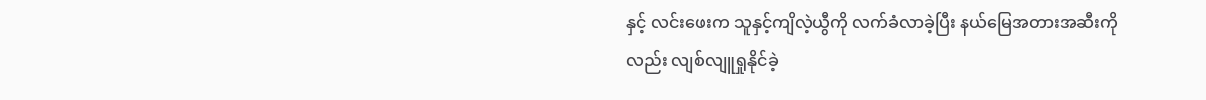နှင့် လင်းဖေးက သူနှင့်ကျိလဲ့ယွီကို လက်ခံလာခဲ့ပြီး နယ်မြေအတားအဆီးကိုလည်း လျစ်လျူရှုနိုင်ခဲ့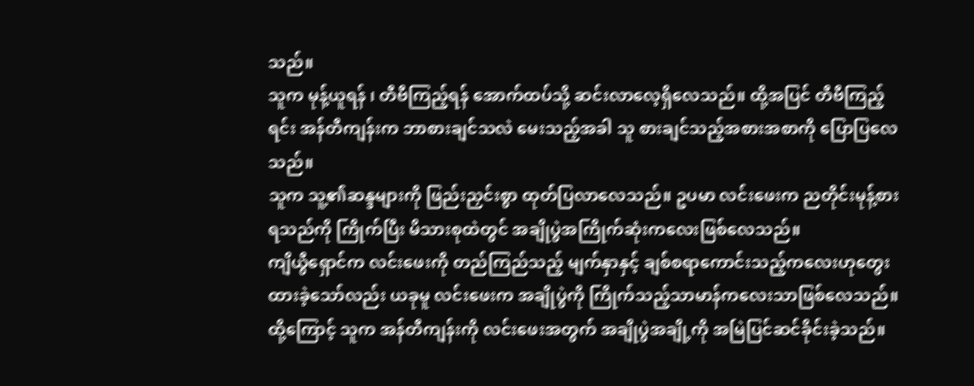သည်။
သူက မုန့်ယူရန် ၊ တီဗီကြည့်ရန် အောက်ထပ်သို့ ဆင်းလာလေ့ရှိလေသည်။ ထို့အပြင် တီဗီကြည့်ရင်း အန်တီကျန်းက ဘာစားချင်သလဲ မေးသည့်အခါ သူ စားချင်သည့်အစားအစာကို ပြောပြလေသည်။
သူက သူ့၏ဆန္ဒများကို ဖြည်းညှင်းစွာ ထုတ်ပြလာလေသည်။ ဥပမာ လင်းဖေးက ညတိုင်းမုန့်စားရသည်ကို ကြိုက်ပြီး မိသားစုထဲတွင် အချိုပွဲအကြိုက်ဆုံးကလေးဖြစ်လေသည်။
ကျိယွီရှောင်က လင်းဖေးကို တည်ကြည်သည့် မျက်နှာနှင့် ချစ်စရာကောင်းသည့်ကလေးဟုတွေးထားခဲ့သော်လည်း ယခုမူ လင်းဖေးက အချိုပွဲကို ကြိုက်သည့်သာမာန်ကလေးသာဖြစ်လေသည်။
ထို့ကြောင့် သူက အန်တီကျန်းကို လင်းဖေးအတွက် အချိုပွဲအချို့ကို အမြဲပြင်ဆင်ခိုင်းခဲ့သည်။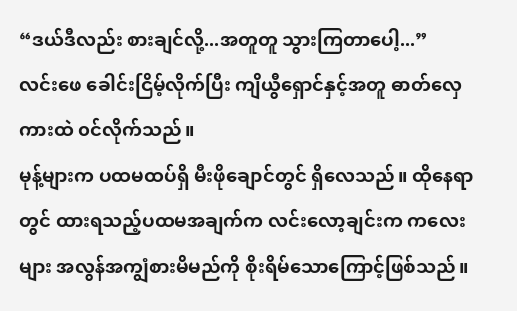“ဒယ်ဒီလည်း စားချင်လို့...အတူတူ သွားကြတာပေါ့...”
လင်းဖေ ခေါင်းငြိမ့်လိုက်ပြီး ကျိယွီရှောင်နှင့်အတူ ဓာတ်လှေကားထဲ ၀င်လိုက်သည်။
မုန့်များက ပထမထပ်ရှိ မီးဖိုချောင်တွင် ရှိလေသည်။ ထိုနေရာတွင် ထားရသည့်ပထမအချက်က လင်းလော့ချင်းက ကလေးများ အလွန်အကျွံစားမိမည်ကို စိုးရိမ်သောကြောင့်ဖြစ်သည်။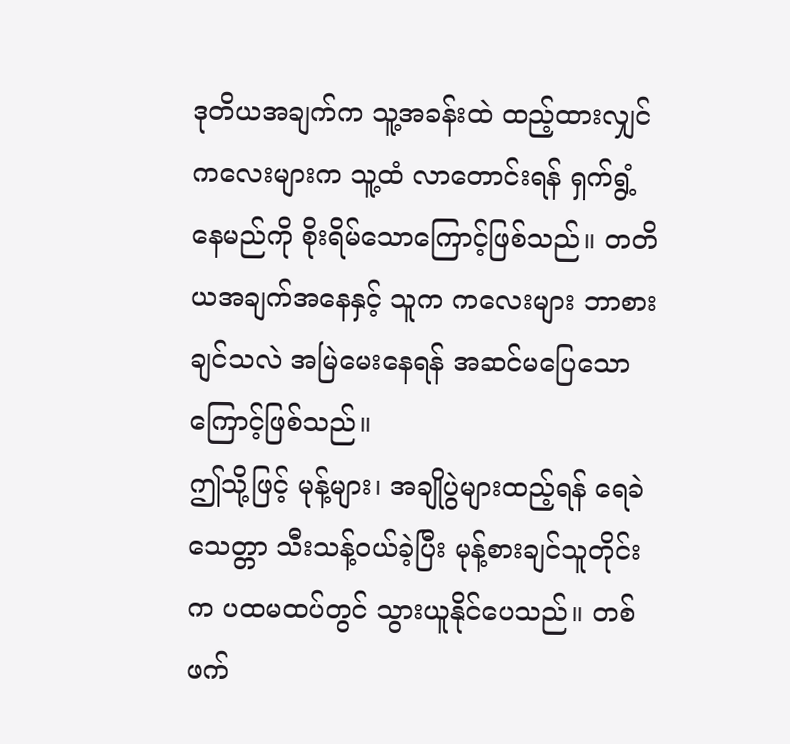ဒုတိယအချက်က သူ့အခန်းထဲ ထည့်ထားလျှင် ကလေးများက သူ့ထံ လာတောင်းရန် ရှက်ရွံ့နေမည်ကို စိုးရိမ်သောကြောင့်ဖြစ်သည်။ တတိယအချက်အနေနှင့် သူက ကလေးများ ဘာစားချင်သလဲ အမြဲမေးနေရန် အဆင်မပြေသောကြောင့်ဖြစ်သည်။
ဤသို့ဖြင့် မုန့်များ၊ အချိုပွဲများထည့်ရန် ရေခဲသေတ္တာ သီးသန့်၀ယ်ခဲ့ပြီး မုန့်စားချင်သူတိုင်းက ပထမထပ်တွင် သွားယူနိုင်ပေသည်။ တစ်ဖက်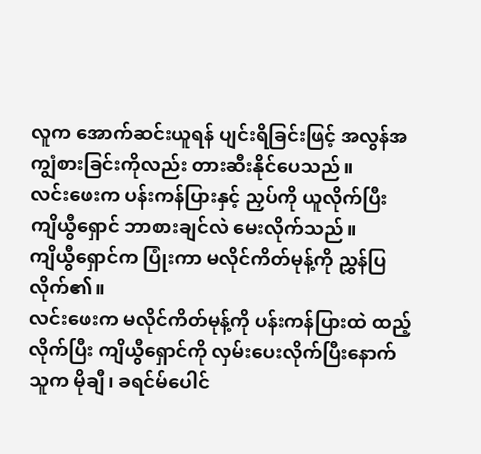လူက အောက်ဆင်းယူရန် ပျင်းရိခြင်းဖြင့် အလွန်အကျွံစားခြင်းကိုလည်း တားဆီးနိုင်ပေသည်။
လင်းဖေးက ပန်းကန်ပြားနှင့် ညှပ်ကို ယူလိုက်ပြီး ကျိယွီရှောင် ဘာစားချင်လဲ မေးလိုက်သည်။
ကျိယွီရှောင်က ပြုံးကာ မလိုင်ကိတ်မုန့်ကို ညွှန်ပြလိုက်၏။
လင်းဖေးက မလိုင်ကိတ်မုန့်ကို ပန်းကန်ပြားထဲ ထည့်လိုက်ပြီး ကျိယွီရှောင်ကို လှမ်းပေးလိုက်ပြီးနောက် သူက မိုချီ၊ ခရင်မ်ပေါင်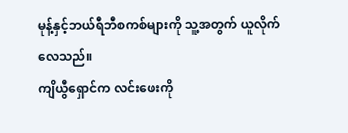မုန့်နှင့်ဘယ်ရီဘီစကစ်များကို သူ့အတွက် ယူလိုက်လေသည်။
ကျိယွီရှောင်က လင်းဖေးကို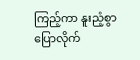ကြည့်ကာ နူးညံ့စွာပြောလိုက်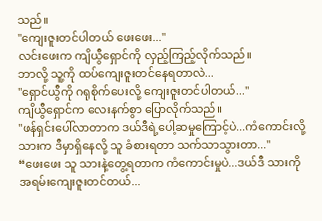သည်။
"ကျေးဇူးတင်ပါတယ် ဖေးဖေး..."
လင်းဖေးက ကျိယွီရှောင်ကို လှည့်ကြည့်လိုက်သည်။
ဘာလို့ သူ့ကို ထပ်ကျေးဇူးတင်နေရတာလဲ...
"ရှောင်ယွီကို ဂရုစိုက်ပေးလို့ ကျေးဇူးတင်ပါတယ်..."
ကျိယွီရှောင်က လေးနက်စွာ ပြောလိုက်သည်။
"ဖန်ရှင်းပေါ်လာတာက ဒယ်ဒီရဲ့ပေါ့ဆမှုကြောင့်ပဲ...ကံကောင်းလို့ သားက ဒီမှာရှိနေလို့ သူ ခံစားရတာ သက်သာသွားတာ..."
“ဖေးဖေး သူ သားနဲ့တွေ့ရတာက ကံကောင်းမှုပဲ...ဒယ်ဒီ သားကို အရမ်းကျေးဇူးတင်တယ်...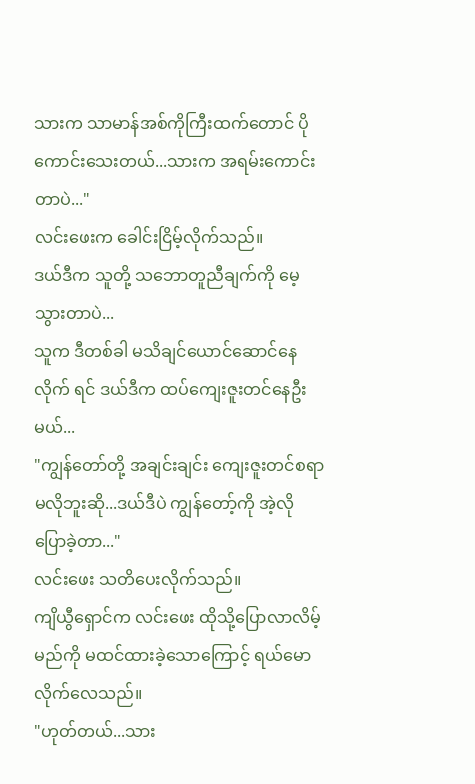သားက သာမာန်အစ်ကိုကြီးထက်တောင် ပိုကောင်းသေးတယ်...သားက အရမ်းကောင်းတာပဲ..."
လင်းဖေးက ခေါင်းငြိမ့်လိုက်သည်။
ဒယ်ဒီက သူတို့ သဘောတူညီချက်ကို မေ့သွားတာပဲ...
သူက ဒီတစ်ခါ မသိချင်ယောင်ဆောင်နေလိုက် ရင် ဒယ်ဒီက ထပ်ကျေးဇူးတင်နေဦးမယ်...
"ကျွန်တော်တို့ အချင်းချင်း ကျေးဇူးတင်စရာ မလိုဘူးဆို...ဒယ်ဒီပဲ ကျွန်တော့်ကို အဲ့လိုပြောခဲ့တာ..."
လင်းဖေး သတိပေးလိုက်သည်။
ကျိယွီရှောင်က လင်းဖေး ထိုသို့ပြောလာလိမ့်မည်ကို မထင်ထားခဲ့သောကြောင့် ရယ်မောလိုက်လေသည်။
"ဟုတ်တယ်...သား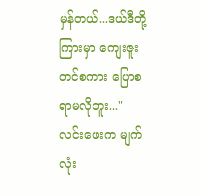မှန်တယ်...ဒယ်ဒီတို့ကြားမှာ ကျေးဇူးတင်စကား ပြောစရာမလိုဘူး..."
လင်းဖေးက မျက်လုံး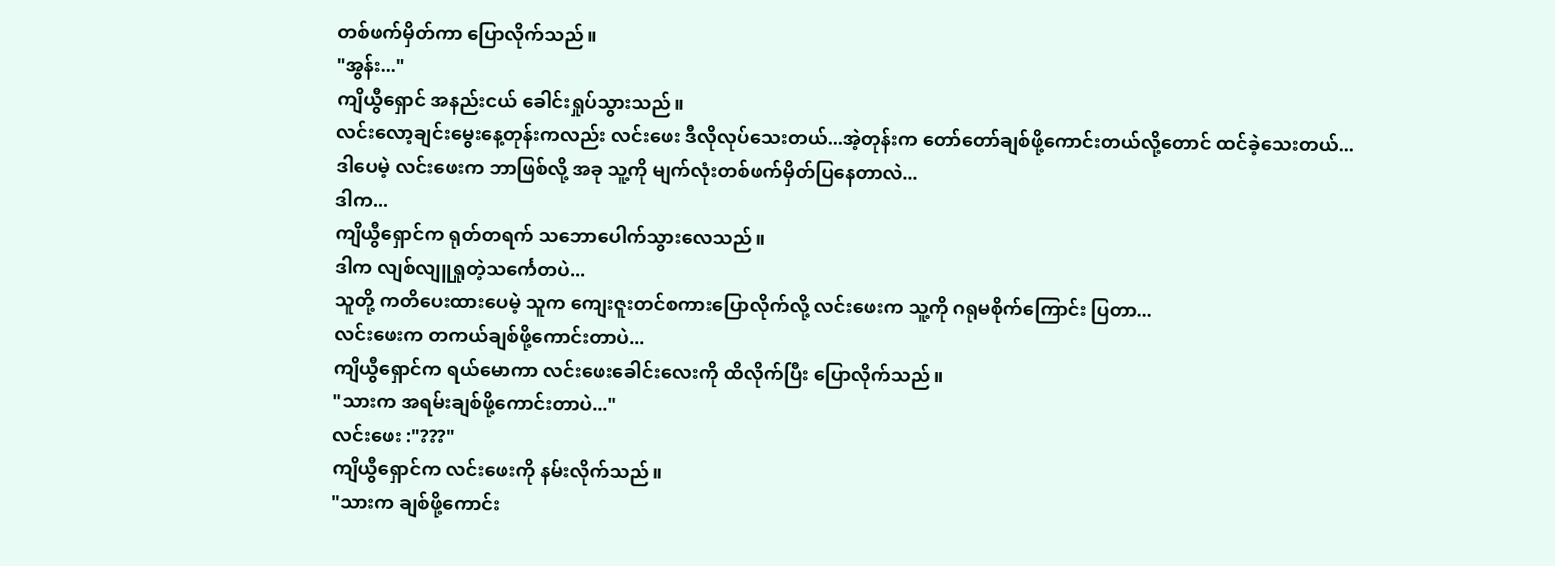တစ်ဖက်မှိတ်ကာ ပြောလိုက်သည်။
"အွန်း..."
ကျိယွီရှောင် အနည်းငယ် ခေါင်းရှုပ်သွားသည်။
လင်းလော့ချင်းမွေးနေ့တုန်းကလည်း လင်းဖေး ဒီလိုလုပ်သေးတယ်...အဲ့တုန်းက တော်တော်ချစ်ဖို့ကောင်းတယ်လို့တောင် ထင်ခဲ့သေးတယ်...
ဒါပေမဲ့ လင်းဖေးက ဘာဖြစ်လို့ အခု သူ့ကို မျက်လုံးတစ်ဖက်မှိတ်ပြနေတာလဲ...
ဒါက...
ကျိယွီရှောင်က ရုတ်တရက် သဘောပေါက်သွားလေသည်။
ဒါက လျစ်လျူရှုတဲ့သင်္ကေတပဲ...
သူတို့ ကတိပေးထားပေမဲ့ သူက ကျေးဇူးတင်စကားပြောလိုက်လို့ လင်းဖေးက သူ့ကို ဂရုမစိုက်ကြောင်း ပြတာ...
လင်းဖေးက တကယ်ချစ်ဖို့ကောင်းတာပဲ...
ကျိယွီရှောင်က ရယ်မောကာ လင်းဖေးခေါင်းလေးကို ထိလိုက်ပြီး ပြောလိုက်သည်။
"သားက အရမ်းချစ်ဖို့ကောင်းတာပဲ..."
လင်းဖေး :"???"
ကျိယွီရှောင်က လင်းဖေးကို နမ်းလိုက်သည်။
"သားက ချစ်ဖို့ကောင်း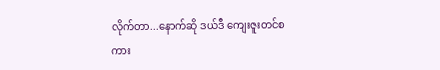လိုက်တာ...နောက်ဆို ဒယ်ဒီ ကျေးဇူးတင်စကား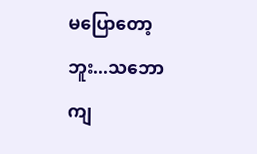မပြောတော့ဘူး...သဘောကျ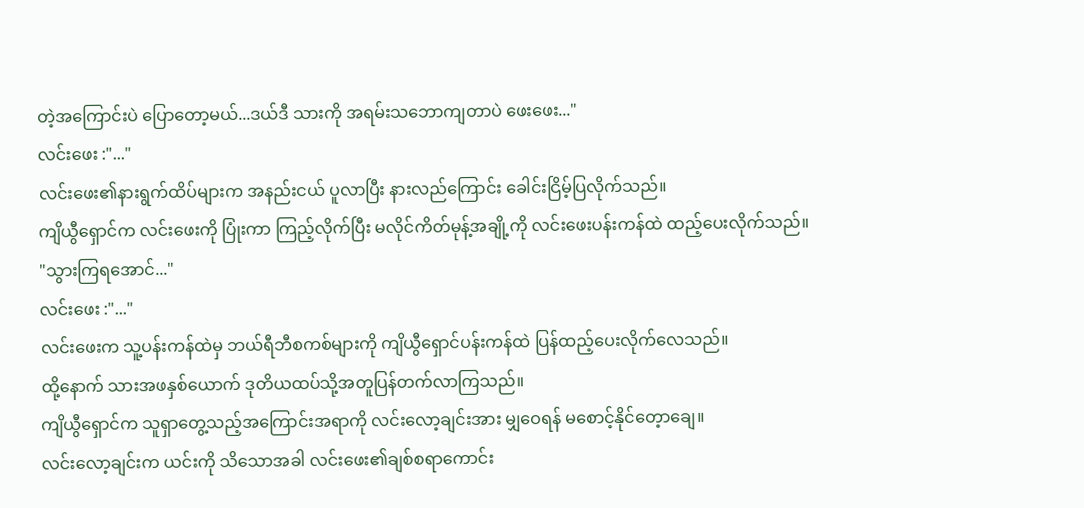တဲ့အကြောင်းပဲ ပြောတော့မယ်...ဒယ်ဒီ သားကို အရမ်းသဘောကျတာပဲ ဖေးဖေး..."
လင်းဖေး :"..."
လင်းဖေး၏နားရွက်ထိပ်များက အနည်းငယ် ပူလာပြီး နားလည်ကြောင်း ခေါင်းငြိမ့်ပြလိုက်သည်။
ကျိယွီရှောင်က လင်းဖေးကို ပြုံးကာ ကြည့်လိုက်ပြီး မလိုင်ကိတ်မုန့်အချို့ကို လင်းဖေးပန်းကန်ထဲ ထည့်ပေးလိုက်သည်။
"သွားကြရအောင်..."
လင်းဖေး :"..."
လင်းဖေးက သူ့ပန်းကန်ထဲမှ ဘယ်ရီဘီစကစ်များကို ကျိယွီရှောင်ပန်းကန်ထဲ ပြန်ထည့်ပေးလိုက်လေသည်။
ထို့နောက် သားအဖနှစ်ယောက် ဒုတိယထပ်သို့အတူပြန်တက်လာကြသည်။
ကျိယွီရှောင်က သူရှာတွေ့သည့်အကြောင်းအရာကို လင်းလော့ချင်းအား မျှဝေရန် မစောင့်နိုင်တေ့ာချေ။
လင်းလော့ချင်းက ယင်းကို သိသောအခါ လင်းဖေး၏ချစ်စရာကောင်း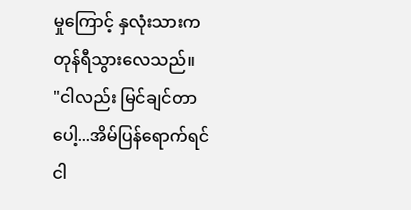မှုကြောင့် နှလုံးသားက တုန်ရီသွားလေသည်။
"ငါလည်း မြင်ချင်တာပေါ့...အိမ်ပြန်ရောက်ရင် ငါ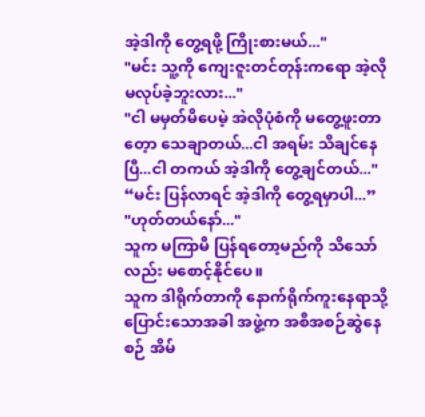အဲ့ဒါကို တွေ့ရဖို့ ကြိုးစားမယ်..."
"မင်း သူ့ကို ကျေးဇူးတင်တုန်းကရော အဲ့လို မလုပ်ခဲ့ဘူးလား..."
"ငါ မမှတ်မိပေမဲ့ အဲလိုပုံစံကို မတွေ့ဖူးတာတေ့ာ သေချာတယ်...ငါ အရမ်း သိချင်နေပြီ...ငါ တကယ် အဲ့ဒါကို တွေ့ချင်တယ်..."
“မင်း ပြန်လာရင် အဲ့ဒါကို တွေ့ရမှာပါ...”
"ဟုတ်တယ်နော်..."
သူက မကြာမီ ပြန်ရတော့မည်ကို သိသော်လည်း မစောင့်နိုင်ပေ။
သူက ဒါရိုက်တာကို နောက်ရိုက်ကူးနေရာသို့ ပြောင်းသောအခါ အဖွဲ့က အစီအစဉ်ဆွဲနေစဉ် အိမ်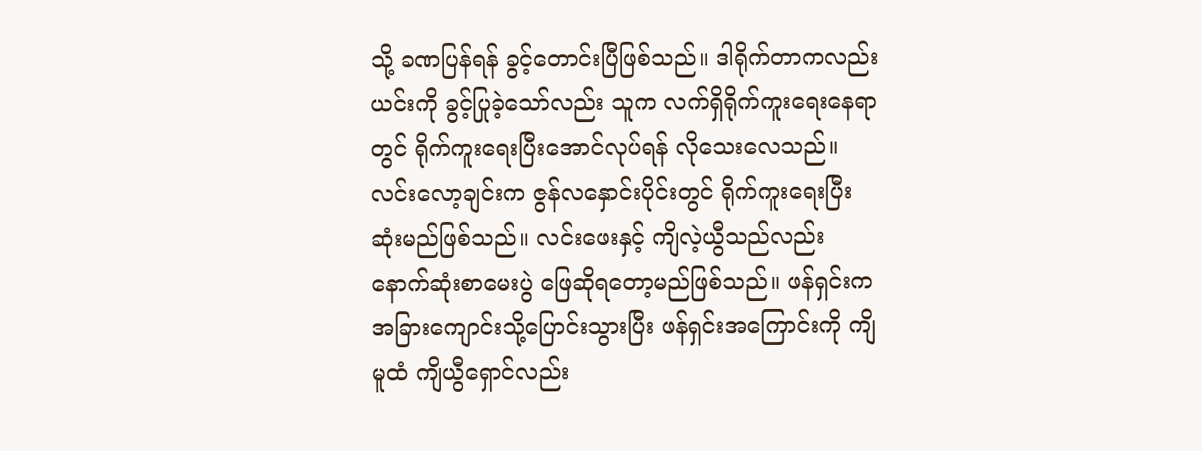သို့ ခဏပြန်ရန် ခွင့်တောင်းပြီဖြစ်သည်။ ဒါရိုက်တာကလည်း ယင်းကို ခွင့်ပြုခဲ့သော်လည်း သူက လက်ရှိရိုက်ကူးရေးနေရာတွင် ရိုက်ကူးရေးပြီးအောင်လုပ်ရန် လိုသေးလေသည်။
လင်းလော့ချင်းက ဇွန်လနှောင်းပိုင်းတွင် ရိုက်ကူးရေးပြီးဆုံးမည်ဖြစ်သည်။ လင်းဖေးနှင့် ကျိလဲ့ယွီသည်လည်း နောက်ဆုံးစာမေးပွဲ ဖြေဆိုရတော့မည်ဖြစ်သည်။ ဖန်ရှင်းက အခြားကျောင်းသို့ပြောင်းသွားပြီး ဖန်ရှင်းအကြောင်းကို ကျိမူထံ ကျိယွီရှောင်လည်း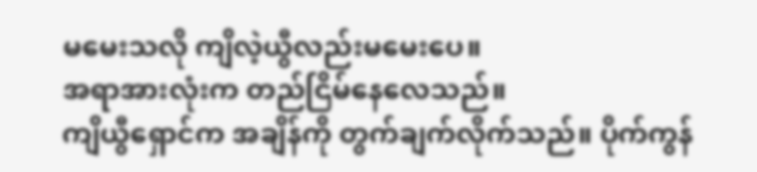မမေးသလို ကျိလဲ့ယွီလည်းမမေးပေ။
အရာအားလုံးက တည်ငြိမ်နေလေသည်။
ကျိယွီရှောင်က အချိန်ကို တွက်ချက်လိုက်သည်။ ပိုက်ကွန်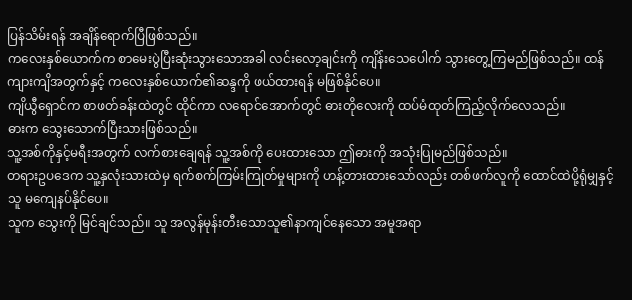ပြန်သိမ်းရန် အချိန်ရောက်ပြီဖြစ်သည်။
ကလေးနှစ်ယောက်က စာမေးပွဲပြီးဆုံးသွားသောအခါ လင်းလော့ချင်းကို ကျိန်းသေပေါက် သွားတွေ့ကြမည်ဖြစ်သည်။ ထန်ကျားကျိအတွက်နှင့် ကလေးနှစ်ယောက်၏ဆန္ဒကို ဖယ်ထားရန် မဖြစ်နိုင်ပေ။
ကျိယွီရှောင်က စာဖတ်ခန်းထဲတွင် ထိုင်ကာ လရောင်အောက်တွင် ဓားတိုလေးကို ထပ်မံထုတ်ကြည့်လိုက်လေသည်။
ဓားက သွေးသောက်ပြီးသားဖြစ်သည်။
သူ့အစ်ကိုနှင့်မရီးအတွက် လက်စားချေရန် သူ့အစ်ကို ပေးထားသော ဤဓားကို အသုံးပြုမည်ဖြစ်သည်။
တရားဥပဒေက သူ့နှလုံးသားထဲမှ ရက်စက်ကြမ်းကြုတ်မှုများကို ဟန့်တားထားသော်လည်း တစ်ဖက်လူကို ထောင်ထဲပို့ရုံမျှနှင့် သူ မကျေနပ်နိုင်ပေ။
သူက သွေးကို မြင်ချင်သည်။ သူ အလွန်မုန်းတီးသောသူ၏နာကျင်နေသော အမူအရာ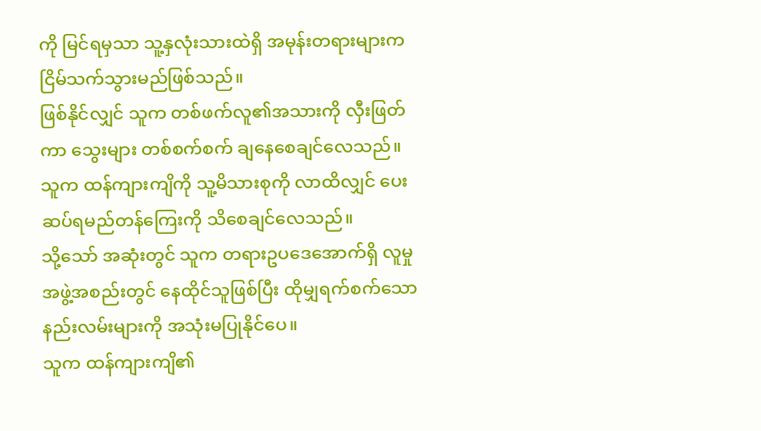ကို မြင်ရမှသာ သူ့နှလုံးသားထဲရှိ အမုန်းတရားများက ငြိမ်သက်သွားမည်ဖြစ်သည်။
ဖြစ်နိုင်လျှင် သူက တစ်ဖက်လူ၏အသားကို လှီးဖြတ်ကာ သွေးများ တစ်စက်စက် ချနေစေချင်လေသည်။
သူက ထန်ကျားကျိကို သူ့မိသားစုကို လာထိလျှင် ပေးဆပ်ရမည်တန်ကြေးကို သိစေချင်လေသည်။
သို့သော် အဆုံးတွင် သူက တရားဥပဒေအောက်ရှိ လူမှုအဖွဲ့အစည်းတွင် နေထိုင်သူဖြစ်ပြီး ထိုမျှရက်စက်သော နည်းလမ်းများကို အသုံးမပြုနိုင်ပေ။
သူက ထန်ကျားကျိ၏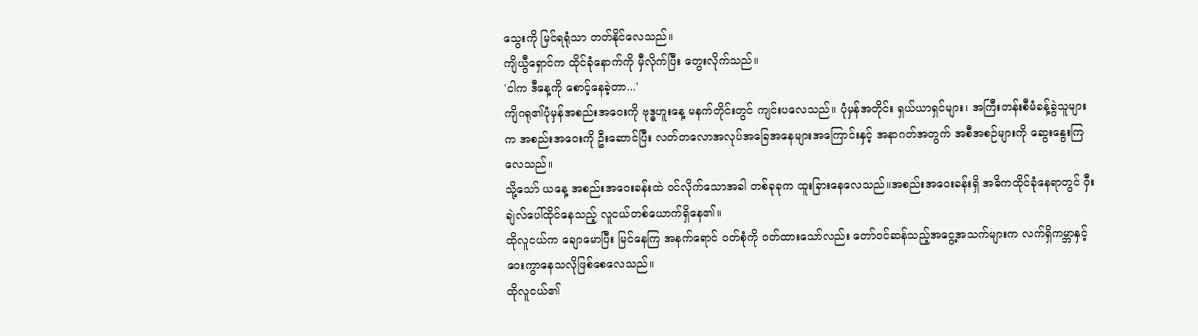သွေးကို မြင်ရရုံသာ တတ်နိုင်လေသည်။
ကျိယွီရှောင်က ထိုင်ခုံနောက်ကို မှီလိုက်ပြီး တွေးလိုက်သည်။
'ငါက ဒီနေ့ကို စောင့်နေခဲ့တာ...'
ကျိဂရု၏ပုံမှန်အစည်းအဝေးကို ဗုဒ္ဓဟူးနေ့ မနက်တိုင်းတွင် ကျင်းပလေသည်။ ပုံမှန်အတိုင်း ရှယ်ယာရှင်များ၊ အကြီးတန်းစီမံခန့်ခွဲသူများက အစည်းအဝေးကို ဦးဆောင်ပြီး လတ်တလောအလုပ်အခြေအနေများအကြောင်းနှင့် အနာဂတ်အတွက် အစီအစဉ်များကို ဆွေးနွေးကြလေသည်။
သို့သော် ယနေ့ အစည်းအဝေးခန်းထဲ ၀င်လိုက်သောအခါ တစ်ခုခုက ထူးခြားနေလေသည်။အစည်းအဝေးခန်းရှိ အဓိကထိုင်ခုံနေရာတွင် ဝှီးချဲလ်ပေါ်ထိုင်နေသည့် လူငယ်တစ်ယောက်ရှိနေ၏။
ထိုလူငယ်က ချောမောပြီး မြင်နေကြ အနက်ရောင် ၀တ်စုံကို ၀တ်ထားသော်လည်း တော်၀င်ဆန်သည့်အငွေ့အသက်များက လက်ရှိကမ္ဘာနှင့် ဝေးကွာနေသလိုဖြစ်စေလေသည်။
ထိုလူငယ်၏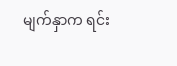မျက်နှာက ရင်း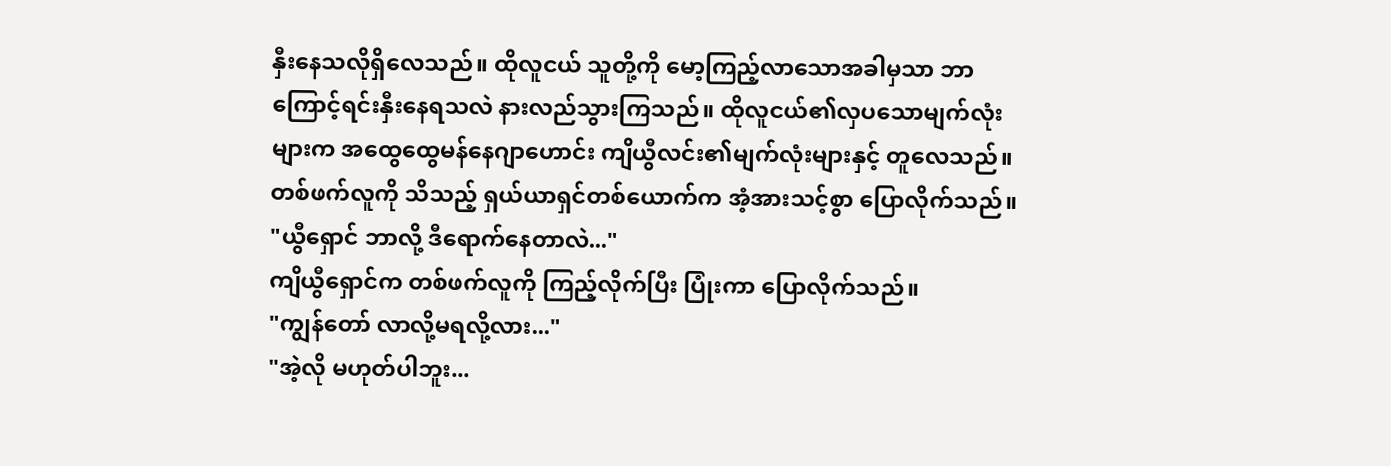နှီးနေသလိုရှိလေသည်။ ထိုလူငယ် သူတို့ကို မော့ကြည့်လာသောအခါမှသာ ဘာကြောင့်ရင်းနှီးနေရသလဲ နားလည်သွားကြသည်။ ထိုလူငယ်၏လှပသောမျက်လုံးများက အထွေထွေမန်နေဂျာဟောင်း ကျိယွီလင်း၏မျက်လုံးများနှင့် တူလေသည်။
တစ်ဖက်လူကို သိသည့် ရှယ်ယာရှင်တစ်ယောက်က အံ့အားသင့်စွာ ပြောလိုက်သည်။
"ယွီရှောင် ဘာလို့ ဒီရောက်နေတာလဲ..."
ကျိယွီရှောင်က တစ်ဖက်လူကို ကြည့်လိုက်ပြီး ပြုံးကာ ပြောလိုက်သည်။
"ကျွန်တော် လာလို့မရလို့လား..."
"အဲ့လို မဟုတ်ပါဘူး...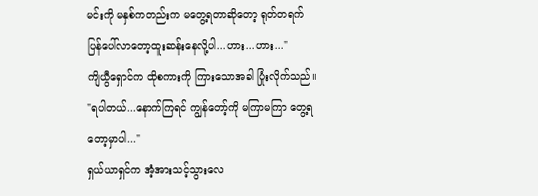မင်းကို မနှစ်ကတည်းက မတွေ့ရတာဆိုတော့ ရုတ်တရက် ပြန်ပေါ်လာတော့ထူးဆန်းနေလို့ပါ...ဟား...ဟား..."
ကျိယွီရှောင်က ထိုစကားကို ကြားသောအခါ ပြုံးလိုက်သည်။
"ရပါတယ်...နောက်ကြရင် ကျွန်တော့်ကို မကြာမကြာ တွေ့ရတော့မှာပါ..."
ရှယ်ယာရှင်က အံ့အားသင့်သွားလေ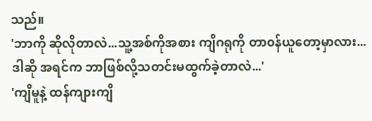သည်။
'ဘာကို ဆိုလိုတာလဲ...သူ့အစ်ကိုအစား ကျိဂရုကို တာ၀န်ယူတော့မှာလား...ဒါဆို အရင်က ဘာဖြစ်လို့သတင်းမထွက်ခဲ့တာလဲ...'
'ကျိမူနဲ့ ထန်ကျားကျိ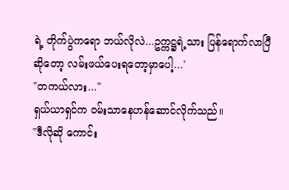ရဲ့ တိုက်ပွဲကရော ဘယ်လိုလဲ...ဥက္ကဋ္ဌရဲ့သား ပြန်ရောက်လာပြီဆိုတော့ လမ်းဖယ်ပေးရတော့မှာပေါ့...'
"တကယ်လား..."
ရှယ်ယာရှင်က ၀မ်းသာနေဟန်ဆောင်လိုက်သည်။
"ဒီလိုဆို ကောင်း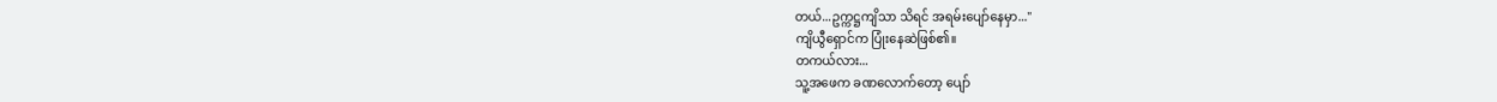တယ်...ဥက္ကဋ္ဌကျိသာ သိရင် အရမ်းပျော်နေမှာ..."
ကျိယွီရှောင်က ပြုံးနေဆဲဖြစ်၏။
တကယ်လား...
သူ့အဖေက ခဏလောက်တော့ ပျော်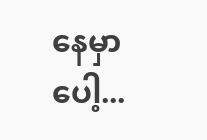နေမှာပေါ့...